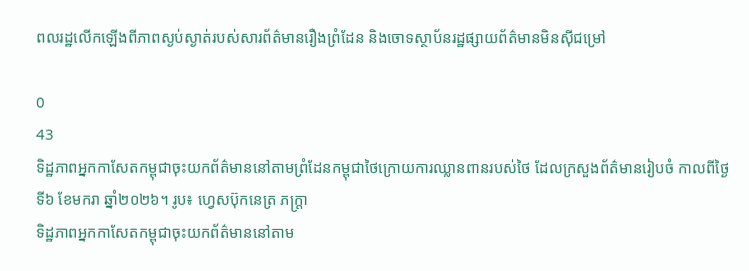ពលរដ្ឋលើកឡើងពីភាពស្ងប់ស្ងាត់របស់សារព័ត៌មានរឿងព្រំដែន និងចោទស្ថាប័នរដ្ឋផ្សាយព័ត៌មានមិនស៊ីជម្រៅ

0
43
ទិដ្ឋភាពអ្នកកាសែតកម្ពុជាចុះយកព័ត៌មាននៅតាមព្រំដែនកម្ពុជាថៃក្រោយការឈ្លានពានរបស់ថៃ ដែលក្រសួងព័ត៌មានរៀបចំ កាលពីថ្ងៃទី៦ ខែមករា ឆ្នាំ២០២៦។ រូប៖ ហ្វេសប៊ុកនេត្រ ភក្ត្រា
ទិដ្ឋភាពអ្នកកាសែតកម្ពុជាចុះយកព័ត៌មាននៅតាម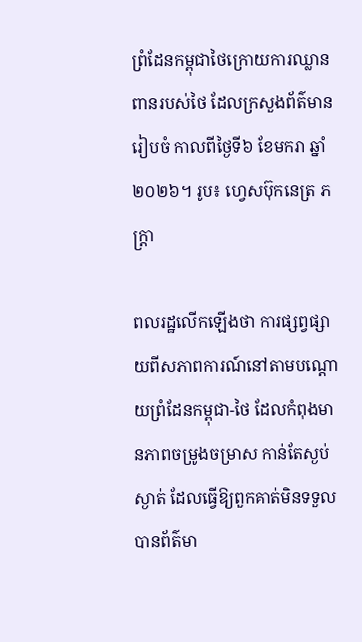ព្រំដែនកម្ពុជាថៃក្រោយការឈ្លានពានរបស់ថៃ ដែលក្រសួងព័ត៌មានរៀបចំ កាលពីថ្ងៃទី៦ ខែមករា ឆ្នាំ២០២៦។ រូប៖ ហ្វេសប៊ុកនេត្រ ភក្ត្រា

ពលរដ្ឋលើកឡើងថា ការផ្សព្វផ្សាយពីសភាពការណ៍នៅតាមបណ្ដោយព្រំដែនកម្ពុជា-ថៃ ដែលកំពុងមានភាពចម្រូងចម្រាស កាន់តែស្ងប់ស្ងាត់ ដែលធ្វើឱ្យពួកគាត់មិនទទួលបានព័ត៌មា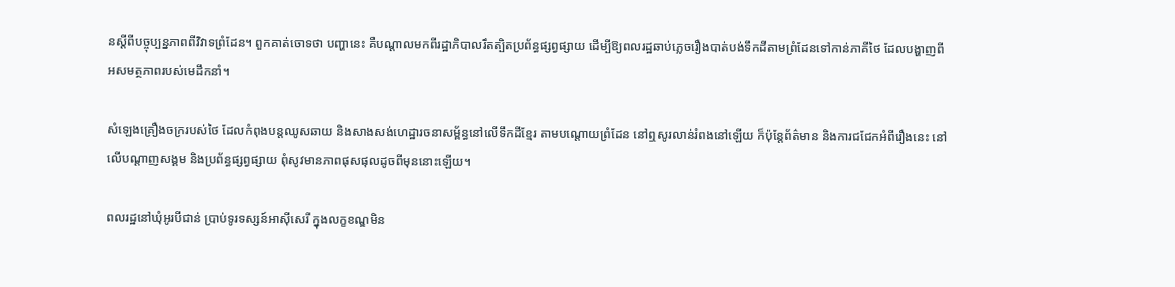នស្ដីពីបច្ចុប្បន្នភាពពីវិវាទព្រំដែន។ ពួកគាត់ចោទថា បញ្ហានេះ គឺបណ្ដាលមកពីរដ្ឋាភិបាលរឹតត្បិតប្រព័ន្ធផ្សព្វផ្សាយ ដើម្បីឱ្យពលរដ្ឋឆាប់ភ្លេចរឿងបាត់បង់ទឹកដីតាមព្រំដែនទៅកាន់ភាគីថៃ ដែលបង្ហាញពីអសមត្ថភាពរបស់មេដឹកនាំ។

សំឡេងគ្រឿងចក្ររបស់ថៃ ដែលកំពុងបន្តឈូសឆាយ និងសាងសង់ហេដ្ឋារចនាសម្ព័ន្ធនៅលើទឹកដីខ្មែរ តាមបណ្ដោយព្រំដែន នៅឮសូរលាន់រំពងនៅឡើយ ក៏ប៉ុន្តែព័ត៌មាន និងការជជែកអំពីរឿងនេះ នៅលើបណ្ដាញសង្គម និងប្រព័ន្ធផ្សព្វផ្សាយ ពុំសូវមានភាពផុសផុលដូចពីមុននោះឡើយ។

ពលរដ្ឋនៅឃុំអូរបីជាន់ ប្រាប់ទូរទស្សន៍អាស៊ីសេរី ក្នុងលក្ខខណ្ឌមិន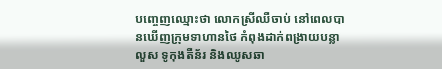បញ្ចេញឈ្មោះថា លោកស្រីឈឺចាប់ នៅពេលបានឃើញក្រុមទាហានថៃ កំពុងដាក់ពង្រាយបន្លាលួស ទូកុងតឺន័រ និងឈូសឆា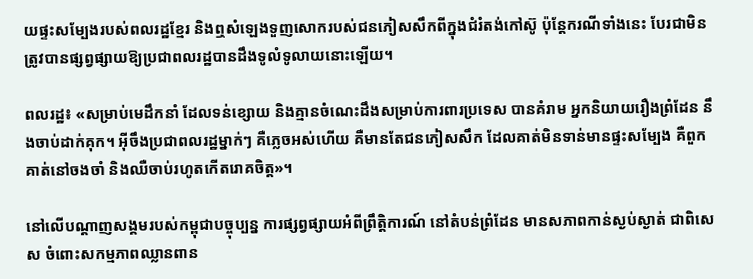យផ្ទះសម្បែងរបស់ពលរដ្ឋខ្មែរ និងឮសំឡេងទួញសោករបស់ជនភៀសសឹកពីក្នុងជំរំតង់កៅស៊ូ ប៉ុន្តែករណីទាំងនេះ បែរជាមិនត្រូវបានផ្សព្វផ្សាយឱ្យប្រជាពលរដ្ឋបានដឹងទូលំទូលាយនោះឡើយ។

ពលរដ្ឋ៖ «សម្រាប់មេដឹកនាំ ដែលទន់ខ្សោយ និងគ្មានចំណេះដឹងសម្រាប់ការពារប្រទេស បានគំរាម អ្នកនិយាយរឿងព្រំដែន នឹងចាប់ដាក់គុក។ អ៊ីចឹងប្រជាពលរដ្ឋម្នាក់ៗ គឺភ្លេចអស់ហើយ គឺមានតែជនភៀសសឹក ដែលគាត់មិនទាន់មានផ្ទះសម្បែង គឺពួកគាត់នៅចងចាំ និងឈឺចាប់រហូតកើតរោគចិត្ត»។

នៅលើបណ្ដាញសង្គមរបស់កម្ពុជាបច្ចុប្បន្ន ការផ្សព្វផ្សាយអំពីព្រឹត្តិការណ៍ នៅតំបន់ព្រំដែន មានសភាពកាន់ស្ងប់ស្ងាត់ ជាពិសេស ចំពោះសកម្មភាពឈ្លានពាន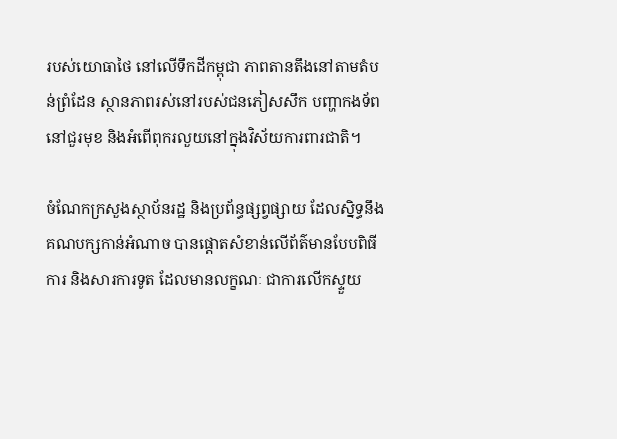របស់យោធាថៃ នៅលើទឹកដីកម្ពុជា ភាពតានតឹងនៅតាមតំបន់ព្រំដែន ស្ថានភាពរស់នៅរបស់ជនភៀសសឹក បញ្ហាកងទ័ពនៅជួរមុខ និងអំពើពុករលួយនៅក្នុងវិស័យការពារជាតិ។

ចំណែកក្រសួងស្ថាប័នរដ្ឋ និងប្រព័ន្ធផ្សព្វផ្សាយ ដែលស្និទ្ធនឹងគណបក្សកាន់អំណាច បានផ្ដោតសំខាន់លើព័ត៌មានបែបពិធីការ និងសារការទូត ដែលមានលក្ខណៈ ជាការលើកស្ទួយ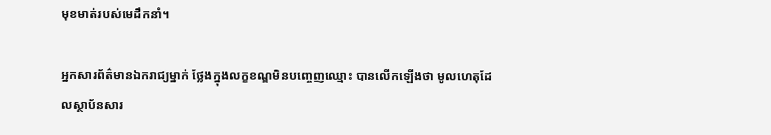មុខមាត់របស់មេដឹកនាំ។

អ្នកសារព័ត៌មានឯករាជ្យម្នាក់ ថ្លែងក្នុងលក្ខខណ្ឌមិនបញ្ចេញឈ្មោះ បានលើកឡើងថា មូលហេតុដែលស្ថាប័នសារ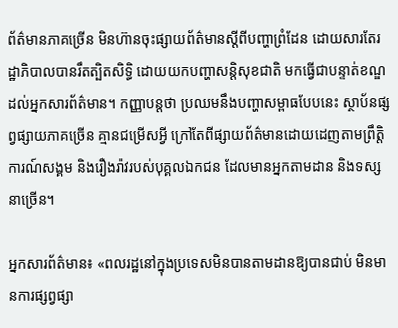ព័ត៌មានភាគច្រើន មិនហ៊ានចុះផ្សាយព័ត៌មានស្ដីពីបញ្ហាព្រំដែន ដោយសារតែរដ្ឋាភិបាលបានរឹតត្បិតសិទ្ធិ ដោយយកបញ្ហាសន្តិសុខជាតិ មកធ្វើជាបន្ទាត់ខណ្ឌដល់អ្នកសារព័ត៌មាន។ កញ្ញាបន្តថា ប្រឈមនឹងបញ្ហាសម្ពាធបែបនេះ ស្ថាប័នផ្សព្វផ្សាយភាគច្រើន គ្មានជម្រើសអ្វី ក្រៅតែពីផ្សាយព័ត៌មានដោយដេញតាមព្រឹត្តិការណ៍សង្គម និងរឿងរ៉ាវរបស់បុគ្គលឯកជន ដែលមានអ្នកតាមដាន និងទស្សនាច្រើន។

អ្នកសារព័ត៌មាន៖ «ពលរដ្ឋនៅក្នុងប្រទេសមិនបានតាមដានឱ្យបានជាប់ មិនមានការផ្សព្វផ្សា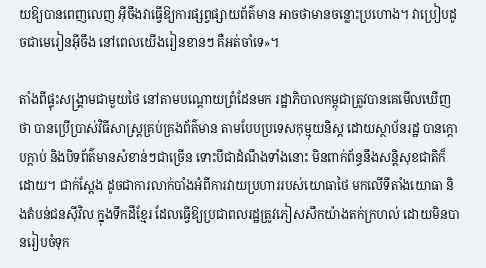យឱ្យបានពេញលេញ អ៊ីចឹងវាធ្វើឱ្យការផ្សព្វផ្សាយព័ត៌មាន អាចថាមានចន្លោះប្រហោង។ វាប្រៀបដូចជាមេរៀនអ៊ីចឹង នៅពេលយើងរៀនខានៗ គឺអត់ចាំទេ»។

តាំងពីផ្ទុះសង្គ្រាមជាមួយថៃ នៅតាមបណ្ដោយព្រំដែនមក រដ្ឋាភិបាលកម្ពុជាត្រូវបានគេមើលឃើញថា បានប្រើប្រាស់វិធីសាស្ត្រគ្រប់គ្រងព័ត៌មាន តាមបែបប្រទេសកុម្មុយនិស្ត ដោយស្ថាប័នរដ្ឋ បានក្ដោបក្ដាប់ និងបិទព័ត៌មានសំខាន់ៗជាច្រើន ទោះបីជាដំណឹងទាំងនោះ មិនពាក់ព័ន្ធនឹងសន្តិសុខជាតិក៏ដោយ។ ជាក់ស្ដែង ដូចជាការលាក់បាំងអំពីការវាយប្រហាររបស់យោធាថៃ មកលើទីតាំងយោធា និងតំបន់ជនស៊ីវិល ក្នុងទឹកដីខ្មែរ ដែលធ្វើឱ្យប្រជាពលរដ្ឋត្រូវភៀសសឹកយ៉ាងតក់ក្រហល់ ដោយមិនបានរៀបចំទុក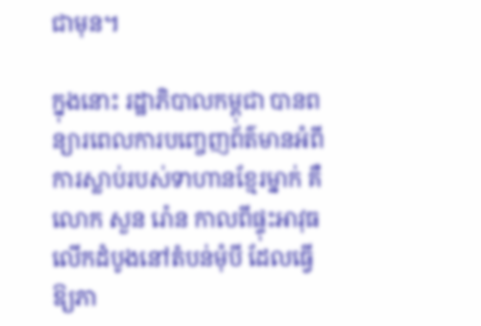ជាមុន។

ក្នុងនោះ រដ្ឋាភិបាលកម្ពុជា បានពន្យារពេលការបញ្ចេញព័ត៌មានអំពីការស្លាប់របស់ទាហានខ្មែរម្នាក់ គឺលោក សួន រ៉ោន កាលពីផ្ទុះអាវុធលើកដំបូងនៅតំបន់មុំបី ដែលធ្វើឱ្យភា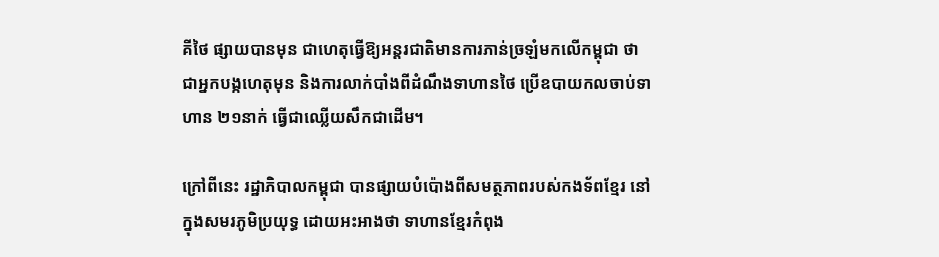គីថៃ ផ្សាយបានមុន ជាហេតុធ្វើឱ្យអន្តរជាតិមានការភាន់ច្រឡំមកលើកម្ពុជា ថា ជាអ្នកបង្កហេតុមុន និងការលាក់បាំងពីដំណឹងទាហានថៃ ប្រើឧបាយកលចាប់ទាហាន ២១នាក់ ធ្វើជាឈ្លើយសឹកជាដើម។

ក្រៅពីនេះ រដ្ឋាភិបាលកម្ពុជា បានផ្សាយបំប៉ោងពីសមត្ថភាពរបស់កងទ័ពខ្មែរ នៅក្នុងសមរភូមិប្រយុទ្ធ ដោយអះអាងថា ទាហានខ្មែរកំពុង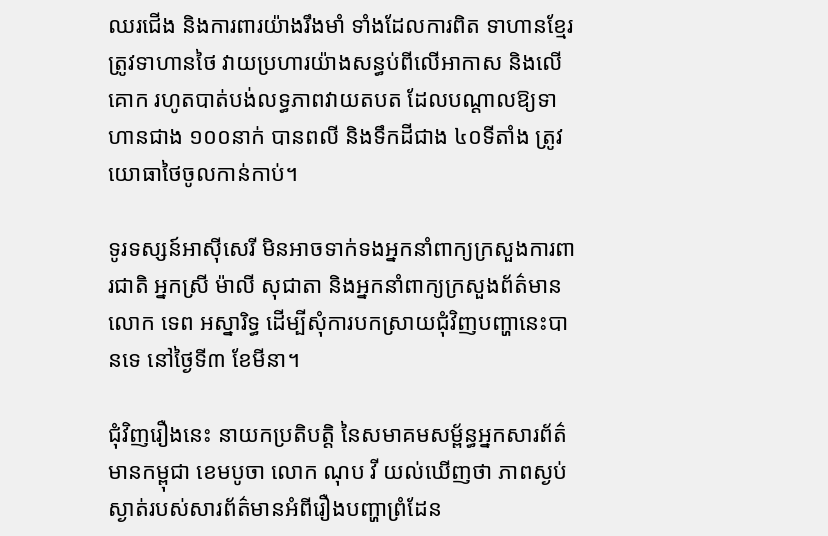ឈរជើង និងការពារយ៉ាងរឹងមាំ ទាំងដែលការពិត ទាហានខ្មែរត្រូវទាហានថៃ វាយប្រហារយ៉ាងសន្ធប់ពីលើអាកាស និងលើគោក រហូតបាត់បង់លទ្ធភាពវាយតបត ដែលបណ្ដាលឱ្យទាហានជាង ១០០នាក់ បានពលី និងទឹកដីជាង ៤០ទីតាំង ត្រូវយោធាថៃចូលកាន់កាប់។

ទូរទស្សន៍អាស៊ីសេរី មិនអាចទាក់ទងអ្នកនាំពាក្យក្រសួងការពារជាតិ អ្នកស្រី ម៉ាលី សុជាតា និងអ្នកនាំពាក្យក្រសួងព័ត៌មាន លោក ទេព អស្នារិទ្ធ ដើម្បីសុំការបកស្រាយជុំវិញបញ្ហានេះបានទេ នៅថ្ងៃទី៣ ខែមីនា។

ជុំវិញរឿងនេះ នាយកប្រតិបត្តិ នៃសមាគមសម្ព័ន្ធអ្នកសារព័ត៌មានកម្ពុជា ខេមបូចា លោក ណុប វី យល់ឃើញថា ភាពស្ងប់ស្ងាត់របស់សារព័ត៌មានអំពីរឿងបញ្ហាព្រំដែន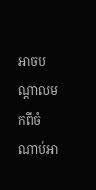អាចបណ្ដាលមកពីចំណាប់អា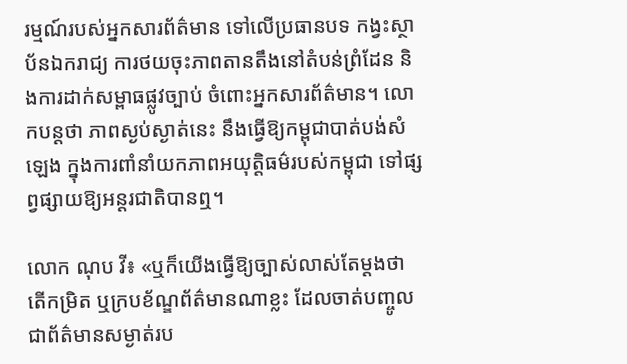រម្មណ៍របស់អ្នកសារព័ត៌មាន ទៅលើប្រធានបទ កង្វះស្ថាប័នឯករាជ្យ ការថយចុះភាពតានតឹងនៅតំបន់ព្រំដែន និងការដាក់សម្ពាធផ្លូវច្បាប់ ចំពោះអ្នកសារព័ត៌មាន។ លោកបន្តថា ភាពស្ងប់ស្ងាត់នេះ នឹងធ្វើឱ្យកម្ពុជាបាត់បង់សំឡេង ក្នុងការពាំនាំយកភាពអយុត្តិធម៌របស់កម្ពុជា ទៅផ្សព្វផ្សាយឱ្យអន្តរជាតិបានឮ។

លោក ណុប វី៖ «ឬក៏យើងធ្វើឱ្យច្បាស់លាស់តែម្ដងថា តើកម្រិត ឬក្របខ័ណ្ឌព័ត៌មានណាខ្លះ ដែលចាត់បញ្ចូលជាព័ត៌មានសម្ងាត់រប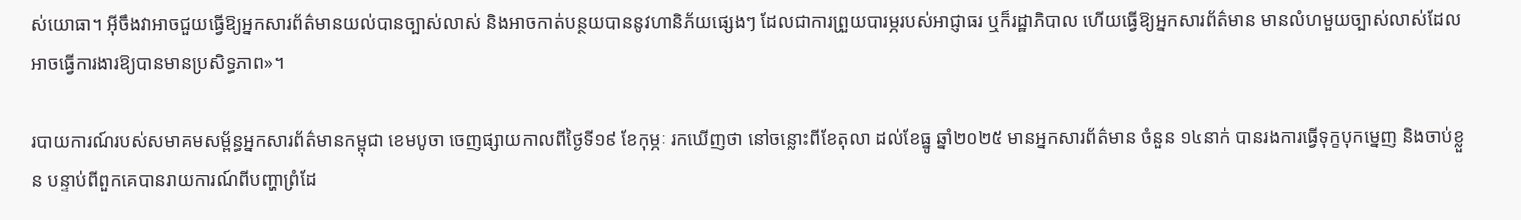ស់យោធា។ អ៊ីចឹងវាអាចជួយធ្វើឱ្យអ្នកសារព័ត៌មានយល់បានច្បាស់លាស់ និងអាចកាត់បន្ថយបាននូវហានិភ័យផ្សេងៗ ដែលជាការព្រួយបារម្ភរបស់អាជ្ញាធរ ឬក៏រដ្ឋាភិបាល ហើយធ្វើឱ្យអ្នកសារព័ត៌មាន មានលំហមួយច្បាស់លាស់ដែលអាចធ្វើការងារឱ្យបានមានប្រសិទ្ធភាព»។

របាយការណ៍របស់សមាគមសម្ព័ន្ធអ្នកសារព័ត៌មានកម្ពុជា ខេមបូចា ចេញផ្សាយកាលពីថ្ងៃទី១៩ ខែកុម្ភៈ រកឃើញថា នៅចន្លោះពីខែតុលា ដល់ខែធ្នូ ឆ្នាំ២០២៥ មានអ្នកសារព័ត៌មាន ចំនួន ១៤នាក់ បានរងការធ្វើទុក្ខបុកម្នេញ និងចាប់ខ្លួន បន្ទាប់ពីពួកគេបានរាយការណ៍ពីបញ្ហាព្រំដែ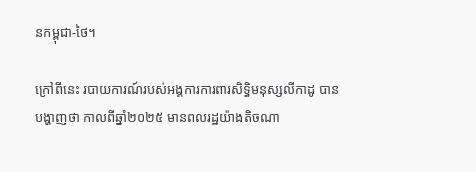នកម្ពុជា-ថៃ។

ក្រៅពីនេះ របាយការណ៍របស់អង្គការការពារសិទ្ធិមនុស្សលីកាដូ បានបង្ហាញថា កាលពីឆ្នាំ២០២៥ មានពលរដ្ឋយ៉ាងតិចណា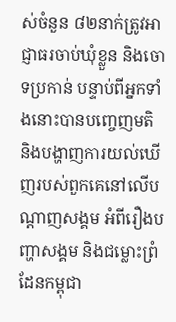ស់ចំនួន ៨២នាក់ត្រូវអាជ្ញាធរចាប់ឃុំខ្លួន និងចោទប្រកាន់ បន្ទាប់ពីអ្នកទាំងនោះបានបញ្ចេញមតិ និងបង្ហាញការយល់ឃើញរបស់ពួកគេនៅលើបណ្ដាញសង្គម អំពីរឿងបញ្ហាសង្គម និងជម្លោះព្រំដែនកម្ពុជា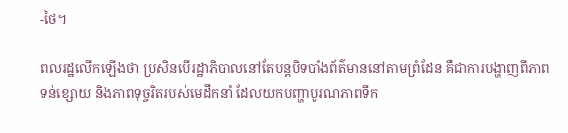-ថៃ។

ពលរដ្ឋលើកឡើងថា ប្រសិនបើរដ្ឋាភិបាលនៅតែបន្តបិទបាំងព័ត៌មាននៅតាមព្រំដែន គឺជាការបង្ហាញពីភាពទន់ខ្សោយ និងភាពទុច្ចរិតរបស់មេដឹកនាំ ដែលយកបញ្ហាបូរណភាពទឹក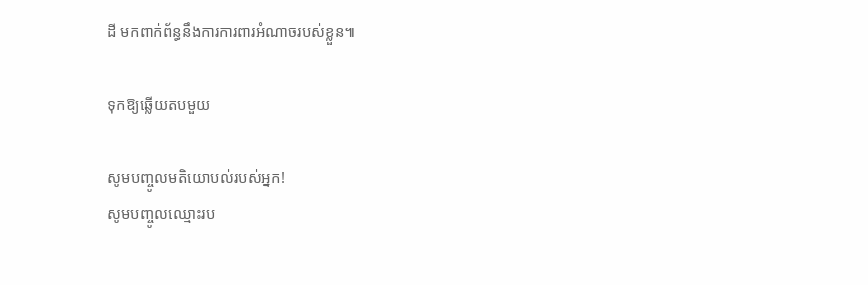ដី មកពាក់ព័ន្ធនឹងការការពារអំណាចរបស់ខ្លួន៕

ទុកឱ្យឆ្លើយតបមួយ

សូមបញ្ចូលមតិយោបល់របស់អ្នក!
សូមបញ្ចូលឈ្មោះរប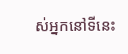ស់អ្នកនៅទីនេះ